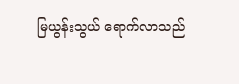မြယွန်းသွယ် ရောက်လာသည်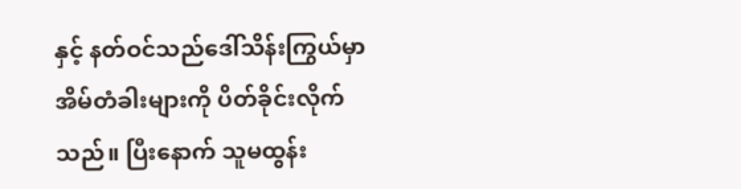နှင့် နတ်ဝင်သည်ဒေါ်သိန်းကြွယ်မှာ
အိမ်တံခါးများကို ပိတ်ခိုင်းလိုက်သည်။ ပြီးနောက် သူမထွန်း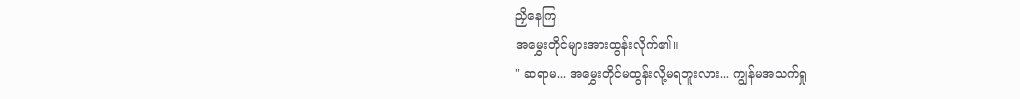ညှိနေကြ
အမွှေးတိုင်များအားထွန်းလိုက်၏။
" ဆရာမ... အမွှေးတိုင်မထွန်းလို့မရဘူးလား... ကျွန်မအသက်ရှု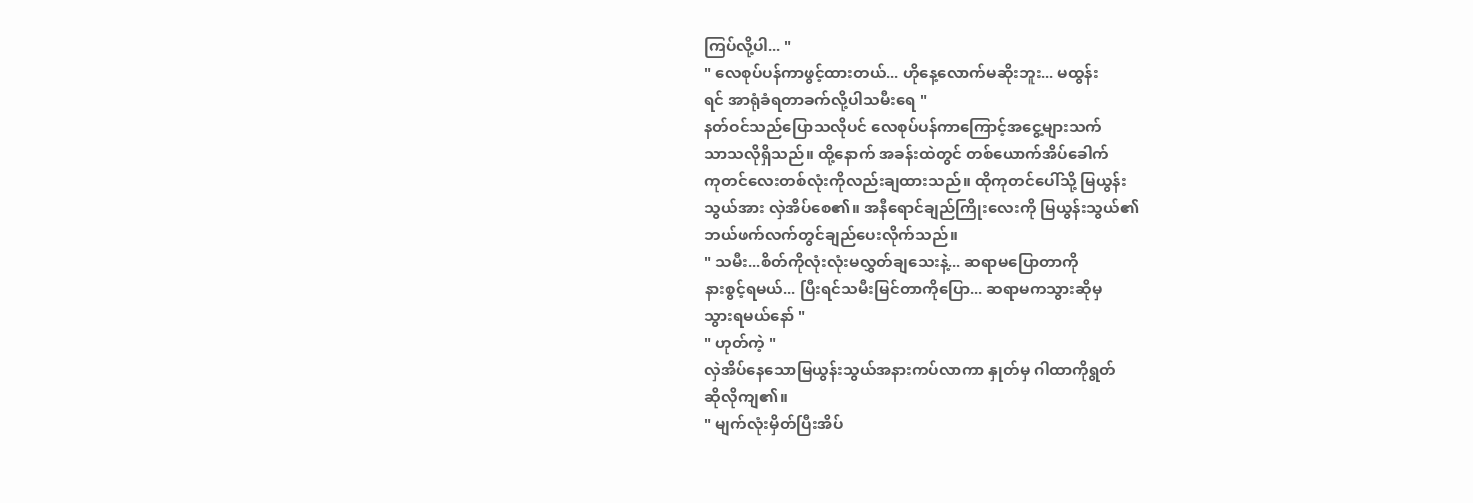ကြပ်လို့ပါ... "
" လေစုပ်ပန်ကာဖွင့်ထားတယ်... ဟိုနေ့လောက်မဆိုးဘူး... မထွန်း
ရင် အာရုံခံရတာခက်လို့ပါသမီးရေ "
နတ်ဝင်သည်ပြောသလိုပင် လေစုပ်ပန်ကာကြောင့်အငွေ့များသက်
သာသလိုရှိသည်။ ထို့နောက် အခန်းထဲတွင် တစ်ယောက်အိပ်ခေါက်
ကုတင်လေးတစ်လုံးကိုလည်းချထားသည်။ ထိုကုတင်ပေါ်သို့ မြယွန်း
သွယ်အား လှဲအိပ်စေ၏။ အနီရောင်ချည်ကြိုးလေးကို မြယွန်းသွယ်၏
ဘယ်ဖက်လက်တွင်ချည်ပေးလိုက်သည်။
" သမီး...စိတ်ကိုလုံးလုံးမလွှတ်ချသေးနဲ့... ဆရာမပြောတာကို
နားစွင့်ရမယ်... ပြီးရင်သမီးမြင်တာကိုပြော... ဆရာမကသွားဆိုမှ
သွားရမယ်နော် "
" ဟုတ်ကဲ့ "
လှဲအိပ်နေသောမြယွန်းသွယ်အနားကပ်လာကာ နှုတ်မှ ဂါထာကိုရွတ်
ဆိုလိုကျ၏။
" မျက်လုံးမှိတ်ပြီးအိပ်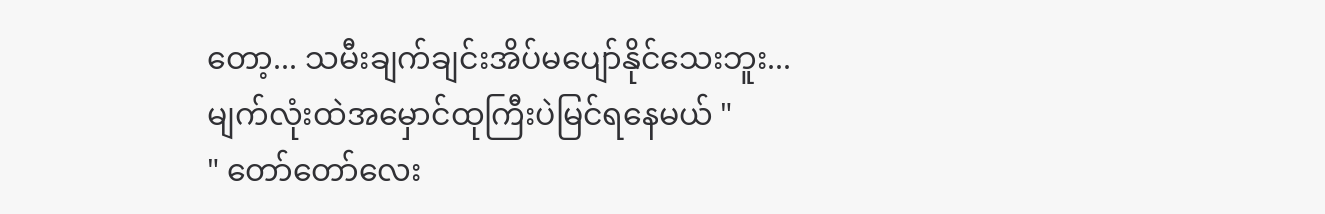တော့... သမီးချက်ချင်းအိပ်မပျော်နိုင်သေးဘူး...
မျက်လုံးထဲအမှောင်ထုကြီးပဲမြင်ရနေမယ် "
" တော်တော်လေး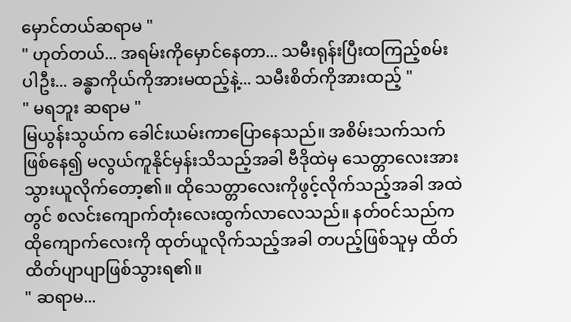မှောင်တယ်ဆရာမ "
" ဟုတ်တယ်... အရမ်းကိုမှောင်နေတာ... သမီးရုန်းပြီးထကြည့်စမ်း
ပါဦး... ခန္ဓာကိုယ်ကိုအားမထည့်နဲ့... သမီးစိတ်ကိုအားထည့် "
" မရဘူး ဆရာမ "
မြယွန်းသွယ်က ခေါင်းယမ်းကာပြောနေသည်။ အစိမ်းသက်သက်
ဖြစ်နေ၍ မလွယ်ကူနိုင်မှန်းသိသည့်အခါ ဗီဒိုထဲမှ သေတ္တာလေးအား
သွားယူလိုက်တော့၏။ ထိုသေတ္တာလေးကိုဖွင့်လိုက်သည့်အခါ အထဲ
တွင် စလင်းကျောက်တုံးလေးထွက်လာလေသည်။ နတ်ဝင်သည်က
ထိုကျောက်လေးကို ထုတ်ယူလိုက်သည့်အခါ တပည့်ဖြစ်သူမှ ထိတ်
ထိတ်ပျာပျာဖြစ်သွားရ၏။
" ဆရာမ...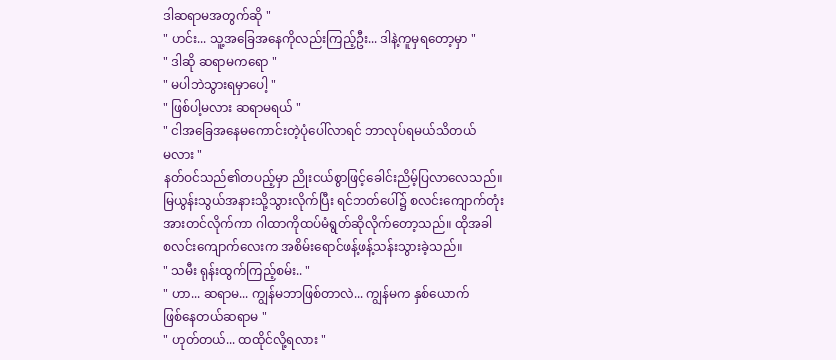ဒါဆရာမအတွက်ဆို "
" ဟင်း... သူ့အခြေအနေကိုလည်းကြည့်ဦး... ဒါနဲ့ကူမှရတော့မှာ "
" ဒါဆို ဆရာမကရော "
" မပါဘဲသွားရမှာပေါ့ "
" ဖြစ်ပါ့မလား ဆရာမရယ် "
" ငါအခြေအနေမကောင်းတဲ့ပုံပေါ်လာရင် ဘာလုပ်ရမယ်သိတယ်
မလား "
နတ်ဝင်သည်၏တပည့်မှာ ညိုးငယ်စွာဖြင့်ခေါင်းညိမ့်ပြလာလေသည်။
မြယွန်းသွယ်အနားသို့သွားလိုက်ပြီး ရင်ဘတ်ပေါ်၌ စလင်းကျောက်တုံး
အားတင်လိုက်ကာ ဂါထာကိုထပ်မံရွတ်ဆိုလိုက်တော့သည်။ ထိုအခါ
စလင်းကျောက်လေးက အစိမ်းရောင်ဖန့်ဖန့်သန်းသွားခဲ့သည်။
" သမီး ရုန်းထွက်ကြည့်စမ်း.. "
" ဟာ... ဆရာမ... ကျွန်မဘာဖြစ်တာလဲ... ကျွန်မက နှစ်ယောက်
ဖြစ်နေတယ်ဆရာမ "
" ဟုတ်တယ်... ထထိုင်လို့ရလား "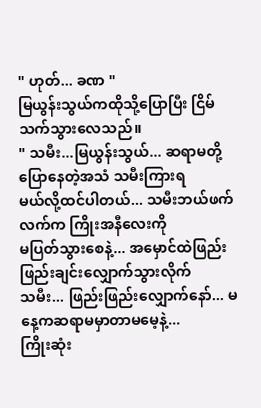" ဟုတ်... ခဏ "
မြယွန်းသွယ်ကထိုသို့ပြောပြီး ငြိမ်သက်သွားလေသည်။
" သမီး...မြယွန်းသွယ်... ဆရာမတို့ပြောနေတဲ့အသံ သမီးကြားရ
မယ်လို့ထင်ပါတယ်... သမီးဘယ်ဖက်လက်က ကြိုးအနီလေးကို
မပြတ်သွားစေနဲ့... အမှောင်ထဲဖြည်းဖြည်းချင်းလျှောက်သွားလိုက်
သမီး... ဖြည်းဖြည်းလျှောက်နော်... မနေ့ကဆရာမမှာတာမမေ့နဲ့...
ကြိုးဆုံး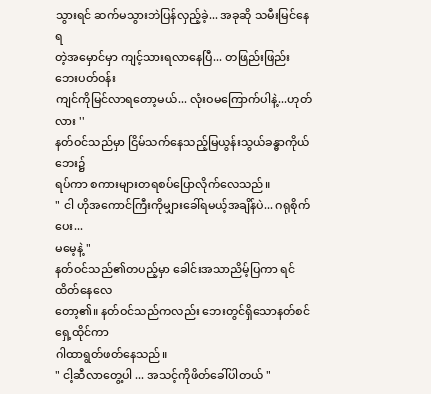သွားရင် ဆက်မသွားဘဲပြန်လှည့်ခဲ့... အခုဆို သမီးမြင်နေရ
တဲ့အမှောင်မှာ ကျင့်သားရလာနေပြီ... တဖြည်းဖြည်းဘေးပတ်ဝန်း
ကျင်ကိုမြင်လာရတော့မယ်... လုံးဝမကြောက်ပါနဲ့...ဟုတ်လား ''
နတ်ဝင်သည်မှာ ငြိမ်သက်နေသည့်မြယွန်းသွယ်ခန္ဓာကိုယ်ဘေး၌
ရပ်ကာ စကားများတရစပ်ပြောလိုက်လေသည်။
" ငါ ဟိုအကောင်ကြီးကိုမျှားခေါ်ရမယ့်အချိန်ပဲ... ဂရုစိုက်ပေး...
မမေ့နဲ့ "
နတ်ဝင်သည်၏တပည့်မှာ ခေါင်းအသာညိမ့်ပြကာ ရင်ထိတ်နေလေ
တော့၏။ နတ်ဝင်သည်ကလည်း ဘေးတွင်ရှိသောနတ်စင်ရှေ့ထိုင်ကာ
ဂါထာရွတ်ဖတ်နေသည်။
" ငါ့ဆီလာတွေ့ပါ ... အသင့်ကိုဖိတ်ခေါ်ပါတယ် "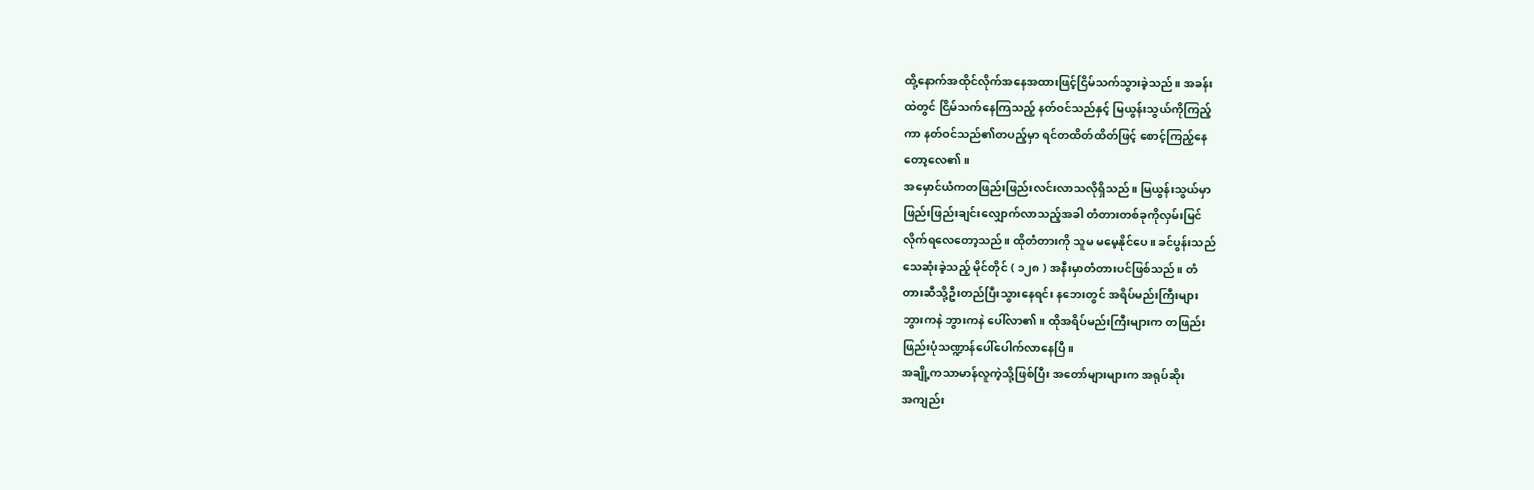ထို့နောက်အထိုင်လိုက်အနေအထားဖြင့်ငြိမ်သက်သွားခဲ့သည်။ အခန်း
ထဲတွင် ငြိမ်သက်နေကြသည့် နတ်ဝင်သည်နှင့် မြယွန်းသွယ်ကိုကြည့်
ကာ နတ်ဝင်သည်၏တပည့်မှာ ရင်တထိတ်ထိတ်ဖြင့် စောင့်ကြည့်နေ
တော့လေ၏။
အမှောင်ယံကတဖြည်းဖြည်းလင်းလာသလိုရှိသည်။ မြယွန်းသွယ်မှာ
ဖြည်းဖြည်းချင်းလျှောက်လာသည့်အခါ တံတားတစ်ခုကိုလှမ်းမြင်
လိုက်ရလေတော့သည်။ ထိုတံတားကို သူမ မမေ့နိုင်ပေ။ ခင်ပွန်းသည်
သေဆုံးခဲ့သည့် မိုင်တိုင် ( ၁၂၈ ) အနီးမှာတံတားပင်ဖြစ်သည်။ တံ
တားဆီသို့ဦးတည်ပြီးသွားနေရင်း နဘေးတွင် အရိပ်မည်းကြီးများ
ဘွားကနဲ ဘွားကနဲ ပေါ်လာ၏။ ထိုအရိပ်မည်းကြီးများက တဖြည်း
ဖြည်းပုံသဏ္ဍာန်ပေါ်ပေါက်လာနေပြီ။
အချို့ကသာမာန်လူကဲ့သို့ဖြစ်ပြီး အတော်များများက အရုပ်ဆိုး
အကျည်း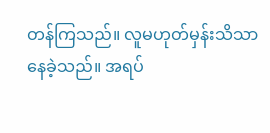တန်ကြသည်။ လူမဟုတ်မှန်းသိသာနေခဲ့သည်။ အရပ်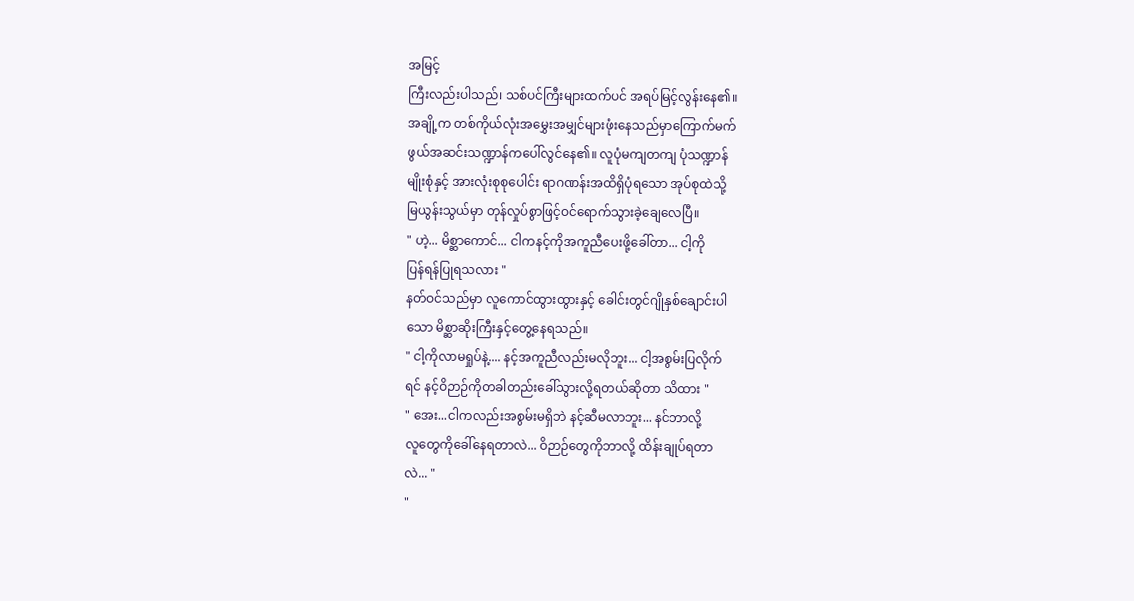အမြင့်
ကြီးလည်းပါသည်၊ သစ်ပင်ကြီးများထက်ပင် အရပ်မြင့်လွန်းနေ၏။
အချို့က တစ်ကိုယ်လုံးအမွှေးအမျှင်များဖုံးနေသည်မှာကြောက်မက်
ဖွယ်အဆင်းသဏ္ဍာန်ကပေါ်လွင်နေ၏။ လူပုံမကျတကျ ပုံသဏ္ဍာန်
မျိုးစုံနှင့် အားလုံးစုစုပေါင်း ရာဂဏန်းအထိရှိပုံရသော အုပ်စုထဲသို့
မြယွန်းသွယ်မှာ တုန်လှုပ်စွာဖြင့်ဝင်ရောက်သွားခဲ့ချေလေပြီ။
" ဟဲ့... မိစ္ဆာကောင်... ငါကနင့်ကိုအကူညီပေးဖို့ခေါ်တာ... ငါ့ကို
ပြန်ရန်ပြုရသလား "
နတ်ဝင်သည်မှာ လူကောင်ထွားထွားနှင့် ခေါင်းတွင်ဂျိုနှစ်ချောင်းပါ
သော မိစ္ဆာဆိုးကြီးနှင့်တွေ့နေရသည်။
" ငါ့ကိုလာမရှုပ်နဲ့.... နင့်အကူညီလည်းမလိုဘူး... ငါ့အစွမ်းပြလိုက်
ရင် နင့်ဝိဉာဉ်ကိုတခါတည်းခေါ်သွားလို့ရတယ်ဆိုတာ သိထား "
" အေး...ငါကလည်းအစွမ်းမရှိဘဲ နင့်ဆီမလာဘူး... နင်ဘာလို့
လူတွေကိုခေါ်နေရတာလဲ... ဝိဉာဉ်တွေကိုဘာလို့ ထိန်းချုပ်ရတာ
လဲ... "
"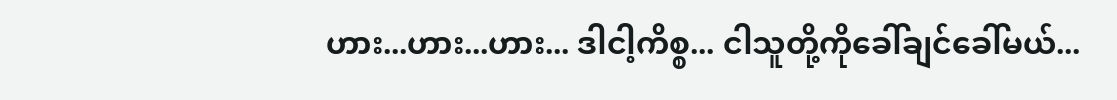ဟား...ဟား...ဟား... ဒါငါ့ကိစ္စ... ငါသူတို့ကိုခေါ်ချင်ခေါ်မယ်...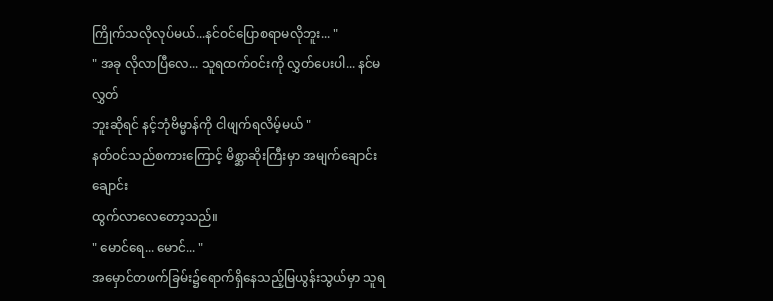ကြိုက်သလိုလုပ်မယ်...နင်ဝင်ပြောစရာမလိုဘူး... "
" အခု လိုလာပြီလေ... သူရထက်ဝင်းကို လွှတ်ပေးပါ... နင်မလွှတ်
ဘူးဆိုရင် နင့်ဘုံဗိမ္မာန်ကို ငါဖျက်ရလိမ့်မယ် "
နတ်ဝင်သည်စကားကြောင့် မိစ္ဆာဆိုးကြီးမှာ အမျက်ချောင်းချောင်း
ထွက်လာလေတော့သည်။
" မောင်ရေ... မောင်... "
အမှောင်တဖက်ခြမ်း၌ရောက်ရှိနေသည့်မြယွန်းသွယ်မှာ သူရ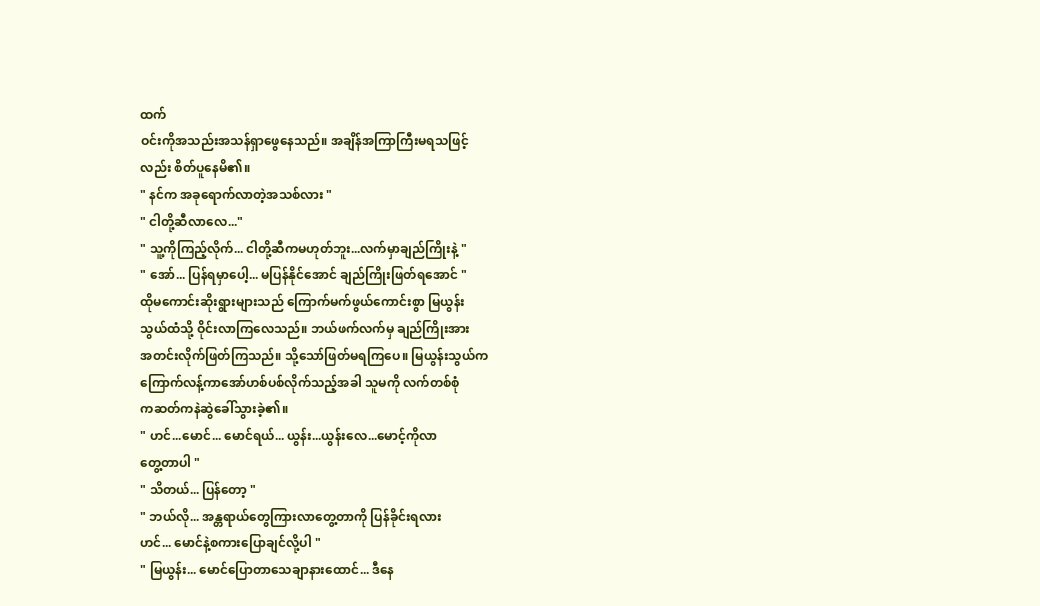ထက်
ဝင်းကိုအသည်းအသန်ရှာဖွေနေသည်။ အချိန်အကြာကြီးမရသဖြင့်
လည်း စိတ်ပူနေမိ၏။
" နင်က အခုရောက်လာတဲ့အသစ်လား "
" ငါတို့ဆီလာလေ..."
" သူ့ကိုကြည့်လိုက်... ငါတို့ဆီကမဟုတ်ဘူး...လက်မှာချည်ကြိုးနဲ့ "
" အော်... ပြန်ရမှာပေါ့... မပြန်နိုင်အောင် ချည်ကြိုးဖြတ်ရအောင် "
ထိုမကောင်းဆိုးရွားများသည် ကြောက်မက်ဖွယ်ကောင်းစွာ မြယွန်း
သွယ်ထံသို့ ဝိုင်းလာကြလေသည်။ ဘယ်ဖက်လက်မှ ချည်ကြိုးအား
အတင်းလိုက်ဖြတ်ကြသည်။ သို့သော်ဖြတ်မရကြပေ။ မြယွန်းသွယ်က
ကြောက်လန့်ကာအော်ဟစ်ပစ်လိုက်သည့်အခါ သူမကို လက်တစ်စုံ
ကဆတ်ကနဲဆွဲခေါ်သွားခဲ့၏။
" ဟင်...မောင်... မောင်ရယ်... ယွန်း...ယွန်းလေ...မောင့်ကိုလာ
တွေ့တာပါ "
" သိတယ်... ပြန်တော့ "
" ဘယ်လို... အန္တရာယ်တွေကြားလာတွေ့တာကို ပြန်ခိုင်းရလား
ဟင်... မောင်နဲ့စကားပြောချင်လို့ပါ "
" မြယွန်း... မောင်ပြောတာသေချာနားထောင်... ဒီနေ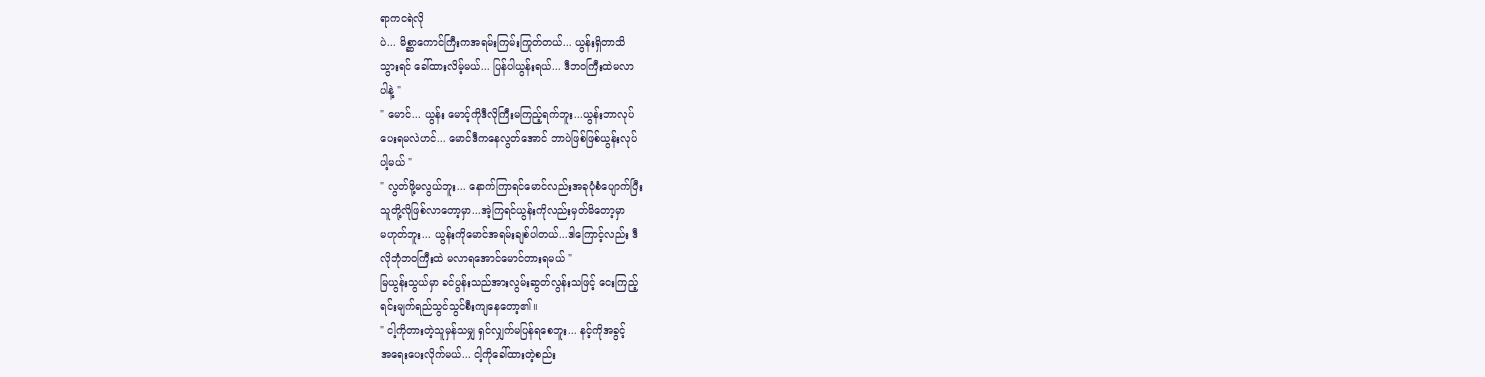ရာကငရဲလို
ပဲ... မိစ္ဆာကောင်ကြီးကအရမ်းကြမ်းကြုတ်တယ်... ယွန်းရှိတာသိ
သွားရင် ခေါ်ထားလိမ့်မယ်... ပြန်ပါယွန်းရယ်... ဒီဘဝကြီးထဲမလာ
ပါနဲ့ "
" မောင်... ယွန်း မောင့်ကိုဒီလိုကြီးမကြည့်ရက်ဘူး...ယွန်းဘာလုပ်
ပေးရမလဲဟင်... မောင်ဒီကနေလွတ်အောင် ဘာပဲဖြစ်ဖြစ်ယွန်းလုပ်
ပါ့မယ် "
" လွတ်ဖို့မလွယ်ဘူး... နောက်ကြာရင်မောင်လည်းအခုပုံစံပျောက်ပြီး
သူတို့လိုဖြစ်လာတော့မှာ...အဲ့ကြရင်ယွန်းကိုလည်းမှတ်မိတော့မှာ
မဟုတ်ဘူး... ယွန်းကိုမောင်အရမ်းချစ်ပါတယ်...ဒါကြောင့်လည်း ဒီ
လိုဘုံဘဝကြီးထဲ မလာရအောင်မောင်တားရမယ် "
မြယွန်းသွယ်မှာ ခင်ပွန်းသည်အားလွမ်းဆွတ်လွန်းသဖြင့် ငေးကြည့်
ရင်းမျက်ရည်သွင်သွင်စီးကျနေတော့၏။
" ငါ့ကိုတားတဲ့သူမှန်သမျှ ရှင်လျှက်မပြန်ရစေဘူး... နင့်ကိုအခွင့်
အရေးပေးလိုက်မယ်... ငါ့ကိုခေါ်ထားတဲ့စည်း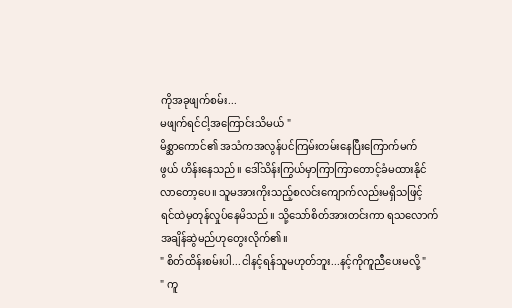ကိုအခုဖျက်စမ်း...
မဖျက်ရင်ငါ့အကြောင်းသိမယ် "
မိစ္ဆာကောင်၏ အသံကအလွန်ပင်ကြမ်းတမ်းနေပြီးကြောက်မက်
ဖွယ် ဟိန်းနေသည်။ ဒေါ်သိန်းကြွယ်မှာကြာကြာတောင့်ခံမထားနိုင်
လာတော့ပေ။ သူမအားကိုးသည့်စလင်းကျောက်လည်းမရှိသဖြင့်
ရင်ထဲမှတုန်လှုပ်နေမိသည်။ သို့သော်စိတ်အားတင်းကာ ရသလောက်
အချိန်ဆွဲမည်ဟုတွေးလိုက်၏။
" စိတ်ထိန်းစမ်းပါ...ငါနင့်ရန်သူမဟုတ်ဘူး...နင့်ကိုကူညီပေးမလို့ "
" ကူ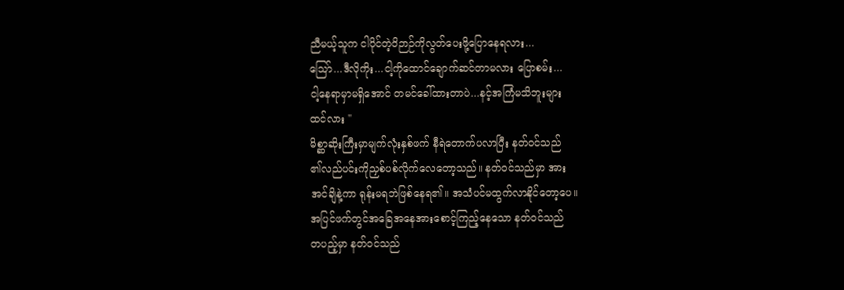ညီမယ့်သူက ငါပိုင်တဲ့ဝိဉာဉ်ကိုလွတ်ပေးဖို့ပြောနေရလား...
သြော်...ဒီလိုကိုး...ငါ့ကိုထောင်ချောက်ဆင်တာမလား ပြောစမ်း...
ငါ့နေရာမှာမရှိအောင် တမင်ခေါ်ထားတာပဲ...နင့်အကြံမသိဘူးများ
ထင်လား "
မိစ္ဆာဆိုးကြီးမှာမျက်လုံးနှစ်ဖက် နီရဲတောက်ပလာပြီး နတ်ဝင်သည်
၏လည်ပင်းကိုညှစ်ပစ်လိုက်လေတော့သည်။ နတ်ဝင်သည်မှာ အား
အင်ချိနဲ့ကာ ရုန်းမရဘဲဖြစ်နေရ၏။ အသံပင်မထွက်လာနိုင်တော့ပေ။
အပြင်ဖက်တွင်အခြေအနေအားစောင့်ကြည့်နေသော နတ်ဝင်သည်
တပည့်မှာ နတ်ဝင်သည်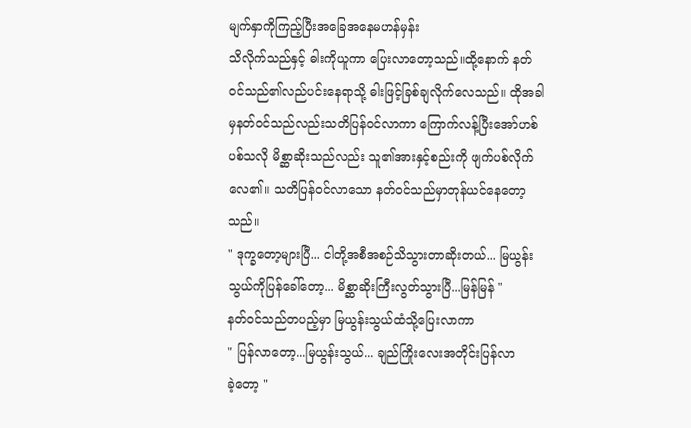မျက်နှာကိုကြည့်ပြီးအခြေအနေမဟန်မှန်း
သိလိုက်သည်နှင့် ဓါးကိုယူကာ ပြေးလာတော့သည်။ထို့နောက် နတ်
ဝင်သည်၏လည်ပင်းနေရာသို့ ဓါးဖြင့်ခြစ်ချလိုက်လေသည်။ ထိုအခါ
မှနတ်ဝင်သည်လည်းသတိပြန်ဝင်လာကာ ကြောက်လန့်ပြီးအော်ဟစ်
ပစ်သလို မိစ္ဆာဆိုးသည်လည်း သူ၏အားနှင့်စည်းကို ဖျက်ပစ်လိုက်
လေ၏။ သတိပြန်ဝင်လာသော နတ်ဝင်သည်မှာတုန်ယင်နေတော့
သည်။
" ဒုက္ခတော့များပြီ... ငါတို့အစီအစဉ်သိသွားတာဆိုးတယ်... မြယွန်း
သွယ်ကိုပြန်ခေါ်တော့... မိစ္ဆာဆိုးကြီးလွတ်သွားပြီ...မြန်မြန် "
နတ်ဝင်သည်တပည့်မှာ မြယွန်းသွယ်ထံသို့ပြေးလာကာ
" ပြန်လာတော့...မြယွန်းသွယ်... ချည်ကြိုးလေးအတိုင်းပြန်လာ
ခဲ့တော့ "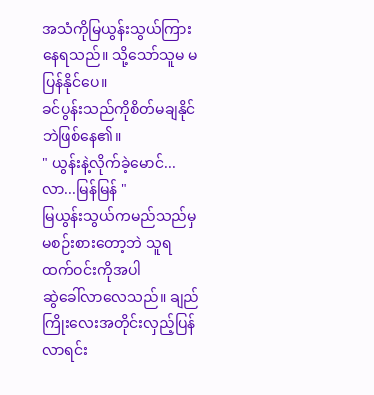အသံကိုမြယွန်းသွယ်ကြားနေရသည်။ သို့သော်သူမ မပြန်နိုင်ပေ။
ခင်ပွန်းသည်ကိုစိတ်မချနိုင်ဘဲဖြစ်နေ၏။
" ယွန်းနဲ့လိုက်ခဲ့မောင်... လာ...မြန်မြန် "
မြယွန်းသွယ်ကမည်သည်မှမစဉ်းစားတော့ဘဲ သူရထက်ဝင်းကိုအပါ
ဆွဲခေါ်လာလေသည်။ ချည်ကြိုးလေးအတိုင်းလှည့်ပြန်လာရင်း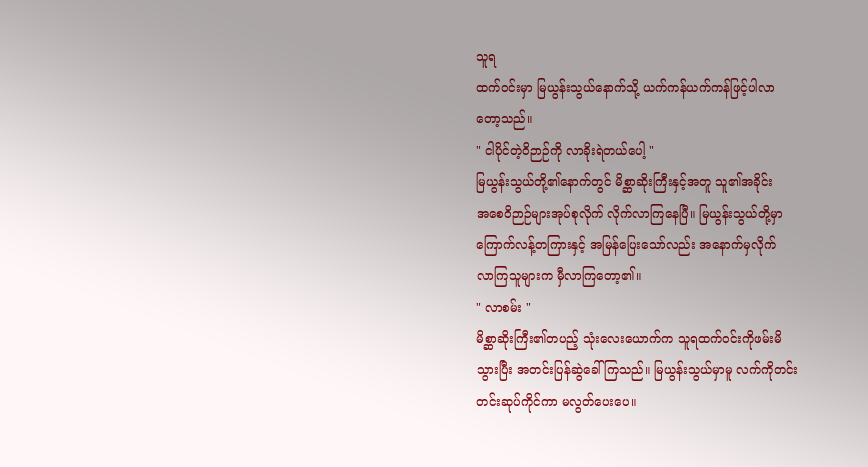သူရ
ထက်ဝင်းမှာ မြယွန်းသွယ်နောက်သို့ ယက်ကန်ယက်ကန်ဖြင့်ပါလာ
တော့သည်။
" ငါပိုင်တဲ့ဝိဉာဉ်ကို လာခိုးရဲတယ်ပေါ့ "
မြယွန်းသွယ်တို့၏နောက်တွင် မိစ္ဆာဆိုးကြီးနှင့်အတူ သူ၏အခိုင်း
အစေဝိဉာဉ်များအုပ်စုလိုက် လိုက်လာကြနေပြီ။ မြယွန်းသွယ်တို့မှာ
ကြောက်လန့်တကြားနှင့် အမြန်ပြေးသော်လည်း အနောက်မှလိုက်
လာကြသူများက မှီလာကြတော့၏။
" လာစမ်း "
မိစ္ဆာဆိုးကြီး၏တပည့် သုံးလေးယောက်က သူရထက်ဝင်းကိုဖမ်းမိ
သွားပြီး အတင်းပြန်ဆွဲခေါ်ကြသည်။ မြယွန်းသွယ်မှာမူ လက်ကိုတင်း
တင်းဆုပ်ကိုင်ကာ မလွတ်ပေးပေ။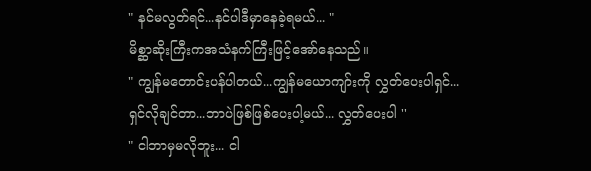" နင်မလွတ်ရင်...နင်ပါဒီမှာနေခဲ့ရမယ်... "
မိစ္ဆာဆိုးကြီးကအသံနက်ကြီးဖြင့်အော်နေသည်။
" ကျွန်မတောင်းပန်ပါတယ်...ကျွန်မယောကျာ်းကို လွှတ်ပေးပါရှင်...
ရှင်လိုချင်တာ...ဘာပဲဖြစ်ဖြစ်ပေးပါ့မယ်... လွှတ်ပေးပါ ''
" ငါဘာမှမလိုဘူး... ငါ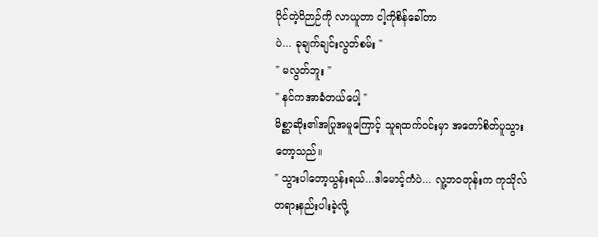ပိုင်တဲ့ဝိဉာဉ်ကို လာယူတာ ငါ့ကိုစိန်ခေါ်တာ
ပဲ... ခုချက်ချင်းလွတ်စမ်း "
" မလွတ်ဘူး "
" နင်ကအာခံတယ်ပေါ့ "
မိစ္ဆာဆိုး၏အပြုအမူကြောင့် သူရထက်ဝင်းမှာ အတော်စိတ်ပူသွား
တော့သည်။
" သွားပါတော့ယွန်းရယ်...ဒါမောင့်ကံပဲ... လူ့ဘဝတုန်းက ကုသိုလ်
တရားနည်းပါးခဲ့လို့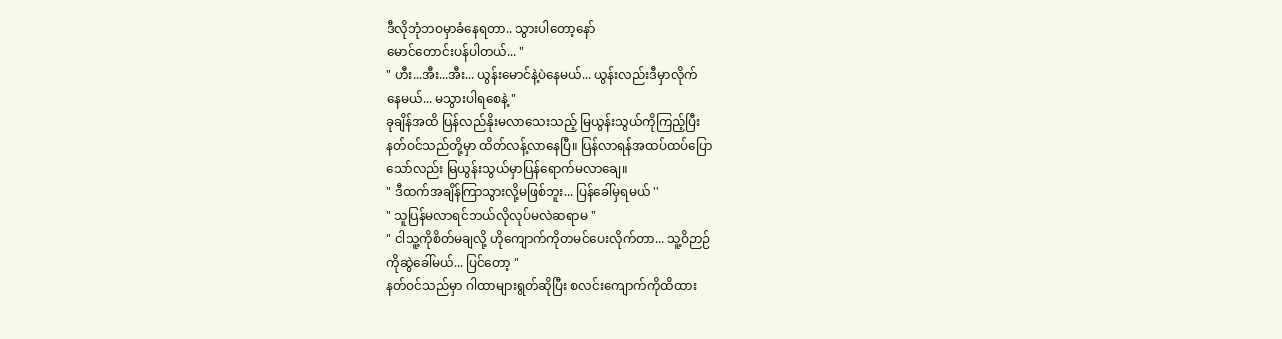ဒီလိုဘုံဘဝမှာခံနေရတာ.. သွားပါတော့နော်
မောင်တောင်းပန်ပါတယ်... "
" ဟီး...အီး...အီး... ယွန်းမောင်နဲ့ပဲနေမယ်... ယွန်းလည်းဒီမှာလိုက်
နေမယ်... မသွားပါရစေနဲ့ "
ခုချိန်အထိ ပြန်လည်နိုးမလာသေးသည့် မြယွန်းသွယ်ကိုကြည့်ပြီး
နတ်ဝင်သည်တို့မှာ ထိတ်လန့်လာနေပြီ။ ပြန်လာရန်အထပ်ထပ်ပြော
သော်လည်း မြယွန်းသွယ်မှာပြန်ရောက်မလာချေ။
" ဒီထက်အချိန်ကြာသွားလို့မဖြစ်ဘူး... ပြန်ခေါ်မှရမယ် ''
" သူပြန်မလာရင်ဘယ်လိုလုပ်မလဲဆရာမ "
" ငါသူ့ကိုစိတ်မချလို့ ဟိုကျောက်ကိုတမင်ပေးလိုက်တာ... သူ့ဝိဉာဉ်
ကိုဆွဲခေါ်မယ်... ပြင်တော့ "
နတ်ဝင်သည်မှာ ဂါထာများရွတ်ဆိုပြီး စလင်းကျောက်ကိုထိထား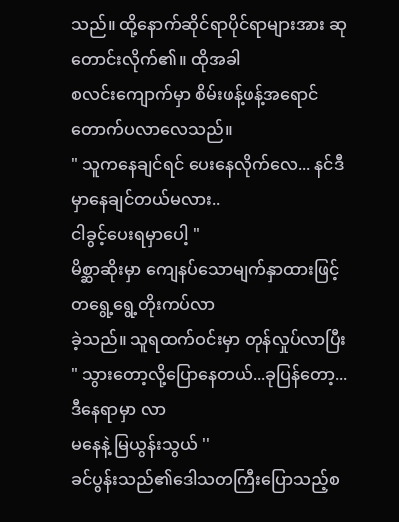သည်။ ထို့နောက်ဆိုင်ရာပိုင်ရာများအား ဆုတောင်းလိုက်၏။ ထိုအခါ
စလင်းကျောက်မှာ စိမ်းဖန့်ဖန့်အရောင်တောက်ပလာလေသည်။
" သူကနေချင်ရင် ပေးနေလိုက်လေ... နင်ဒီမှာနေချင်တယ်မလား..
ငါခွင့်ပေးရမှာပေါ့ "
မိစ္ဆာဆိုးမှာ ကျေနပ်သောမျက်နှာထားဖြင့် တရွေ့ရွေ့တိုးကပ်လာ
ခဲ့သည်။ သူရထက်ဝင်းမှာ တုန်လှုပ်လာပြီး
" သွားတော့လို့ပြောနေတယ်...ခုပြန်တော့...ဒီနေရာမှာ လာ
မနေနဲ့ မြယွန်းသွယ် ''
ခင်ပွန်းသည်၏ဒေါသတကြီးပြောသည့်စ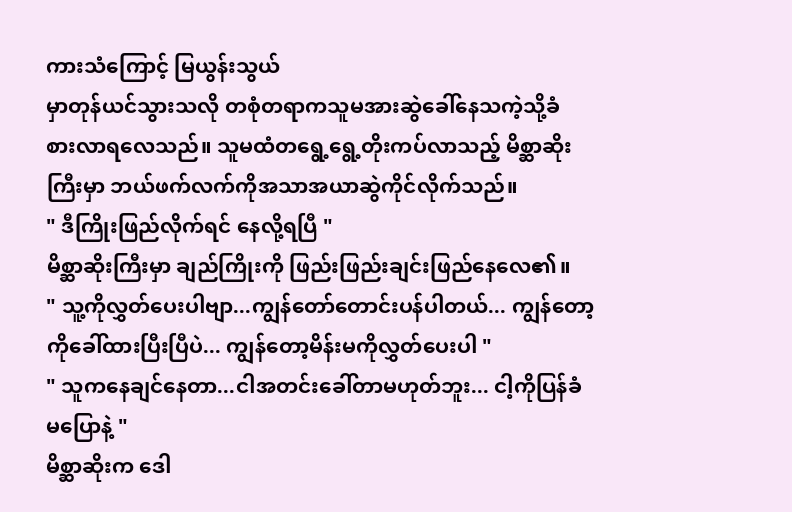ကားသံကြောင့် မြယွန်းသွယ်
မှာတုန်ယင်သွားသလို တစုံတရာကသူမအားဆွဲခေါ်နေသကဲ့သို့ခံ
စားလာရလေသည်။ သူမထံတရွေ့ရွေ့တိုးကပ်လာသည့် မိစ္ဆာဆိုး
ကြီးမှာ ဘယ်ဖက်လက်ကိုအသာအယာဆွဲကိုင်လိုက်သည်။
" ဒီကြိုးဖြည်လိုက်ရင် နေလို့ရပြီ "
မိစ္ဆာဆိုးကြီးမှာ ချည်ကြိုးကို ဖြည်းဖြည်းချင်းဖြည်နေလေ၏။
" သူ့ကိုလွှတ်ပေးပါဗျာ...ကျွန်တော်တောင်းပန်ပါတယ်... ကျွန်တော့
ကိုခေါ်ထားပြီးပြီပဲ... ကျွန်တော့မိန်းမကိုလွှတ်ပေးပါ "
" သူကနေချင်နေတာ...ငါအတင်းခေါ်တာမဟုတ်ဘူး... ငါ့ကိုပြန်ခံ
မပြောနဲ့ "
မိစ္ဆာဆိုးက ဒေါ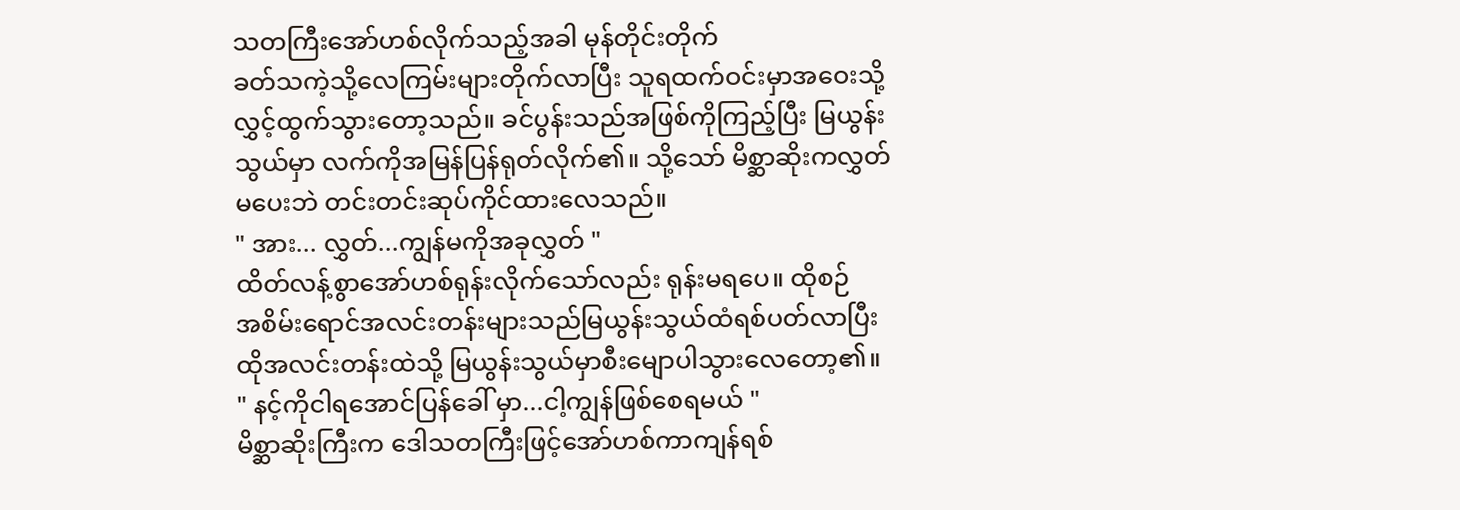သတကြီးအော်ဟစ်လိုက်သည့်အခါ မုန်တိုင်းတိုက်
ခတ်သကဲ့သို့လေကြမ်းများတိုက်လာပြီး သူရထက်ဝင်းမှာအဝေးသို့
လွှင့်ထွက်သွားတော့သည်။ ခင်ပွန်းသည်အဖြစ်ကိုကြည့်ပြီး မြယွန်း
သွယ်မှာ လက်ကိုအမြန်ပြန်ရုတ်လိုက်၏။ သို့သော် မိစ္ဆာဆိုးကလွှတ်
မပေးဘဲ တင်းတင်းဆုပ်ကိုင်ထားလေသည်။
" အား... လွှတ်...ကျွန်မကိုအခုလွှတ် "
ထိတ်လန့်စွာအော်ဟစ်ရုန်းလိုက်သော်လည်း ရုန်းမရပေ။ ထိုစဉ်
အစိမ်းရောင်အလင်းတန်းများသည်မြယွန်းသွယ်ထံရစ်ပတ်လာပြီး
ထိုအလင်းတန်းထဲသို့ မြယွန်းသွယ်မှာစီးမျောပါသွားလေတော့၏။
" နင့်ကိုငါရအောင်ပြန်ခေါ် မှာ...ငါ့ကျွန်ဖြစ်စေရမယ် "
မိစ္ဆာဆိုးကြီးက ဒေါသတကြီးဖြင့်အော်ဟစ်ကာကျန်ရစ်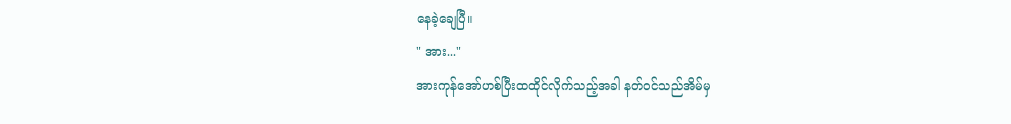နေခဲ့ချေပြီ။
" အား..."
အားကုန်အော်ဟစ်ပြီးထထိုင်လိုက်သည့်အခါ နတ်ဝင်သည်အိမ်မှ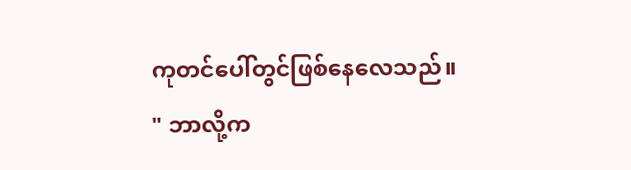ကုတင်ပေါ်တွင်ဖြစ်နေလေသည်။
" ဘာလို့က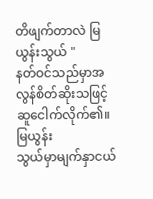တိဖျက်တာလဲ မြယွန်းသွယ် "
နတ်ဝင်သည်မှာအလွန်စိတ်ဆိုးသဖြင့် ဆူငေါက်လိုက်၏။ မြယွန်း
သွယ်မှာမျက်နှာငယ်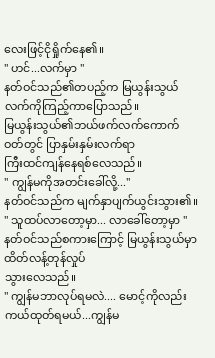လေးဖြင့်ငိုရှိုက်နေ၏။
" ဟင်...လက်မှာ "
နတ်ဝင်သည်၏တပည့်က မြယွန်းသွယ်လက်ကိုကြည့်ကာပြောသည်။
မြယွန်းသွယ်၏ဘယ်ဖက်လက်ကောက်ဝတ်တွင် ပြာနှမ်းနှမ်းလက်ရာ
ကြီးထင်ကျန်နေရစ်လေသည်။
" ကျွန်မကိုအတင်းခေါ်လို့..."
နတ်ဝင်သည်က မျက်နှာပျက်ယွင်းသွား၏။
" သူထပ်လာတော့မှာ... လာခေါ်တော့မှာ "
နတ်ဝင်သည်စကားကြောင့် မြယွန်းသွယ်မှာ ထိတ်လန့်တုန်လှုပ်
သွားလေသည်။
" ကျွန်မဘာလုပ်ရမလဲ.... မောင့်ကိုလည်းကယ်ထုတ်ရမယ်...ကျွန်မ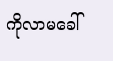ကိုလာမခေါ်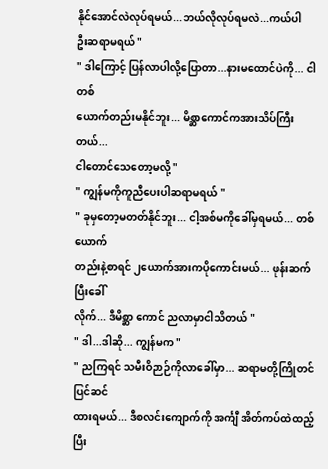နိုင်အောင်လဲလုပ်ရမယ်...ဘယ်လိုလုပ်ရမလဲ...ကယ်ပါ
ဦးဆရာမရယ် "
" ဒါကြောင့် ပြန်လာပါလို့ပြောတာ...နားမထောင်ပဲကို... ငါတစ်
ယောက်တည်းမနိုင်ဘူး... မိစ္ဆာကောင်ကအားသိပ်ကြီးတယ်...
ငါတောင်သေတော့မလို့ "
" ကျွန်မကိုကူညီပေးပါဆရာမရယ် "
" ခုမှတော့မတတ်နိုင်ဘူး... ငါ့အစ်မကိုခေါ်မှရမယ်... တစ်ယောက်
တည်းနဲ့စာရင် ၂ယောက်အားကပိုကောင်းမယ်... ဖုန်းဆက်ပြီးခေါ်
လိုက်... ဒီမိစ္ဆာ ကောင် ညလာမှာငါသိတယ် "
" ဒါ...ဒါဆို... ကျွန်မက "
" ညကြရင် သမီးဝိဉာဉ်ကိုလာခေါ်မှာ... ဆရာမတို့ကြိုတင်ပြင်ဆင်
ထားရမယ်... ဒီစလင်းကျောက်ကို အင်္ကျီ အိတ်ကပ်ထဲထည့်ပြီး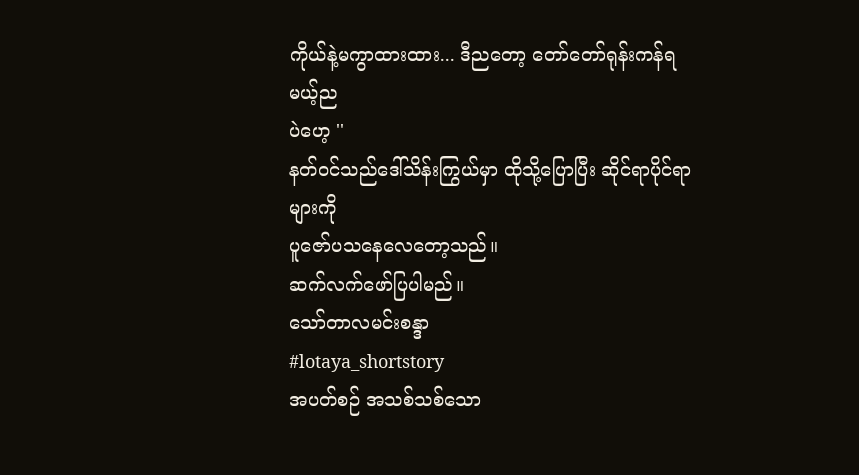ကိုယ်နဲ့မကွာထားထား... ဒီညတော့ တော်တော်ရုန်းကန်ရမယ့်ည
ပဲဟေ့ ''
နတ်ဝင်သည်ဒေါ်သိန်းကြွယ်မှာ ထိုသို့ပြောပြီး ဆိုင်ရာပိုင်ရာများကို
ပူဇော်ပသနေလေတော့သည်။
ဆက်လက်ဖော်ပြပါမည်။
သော်တာလမင်းစန္ဒာ
#lotaya_shortstory
အပတ်စဉ် အသစ်သစ်သော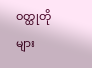ဝတ္ထုတိုများ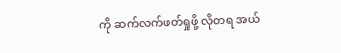ကို ဆက်လက်ဖတ်ရှုဖို့ လိုတရ အယ်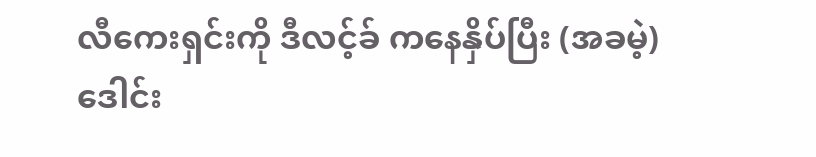လီကေးရှင်းကို ဒီလင့်ခ် ကနေနှိပ်ပြီး (အခမဲ့) ဒေါင်း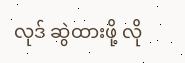လုဒ် ဆွဲထားဖို့ လို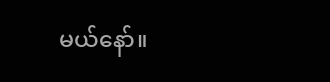မယ်နော်။